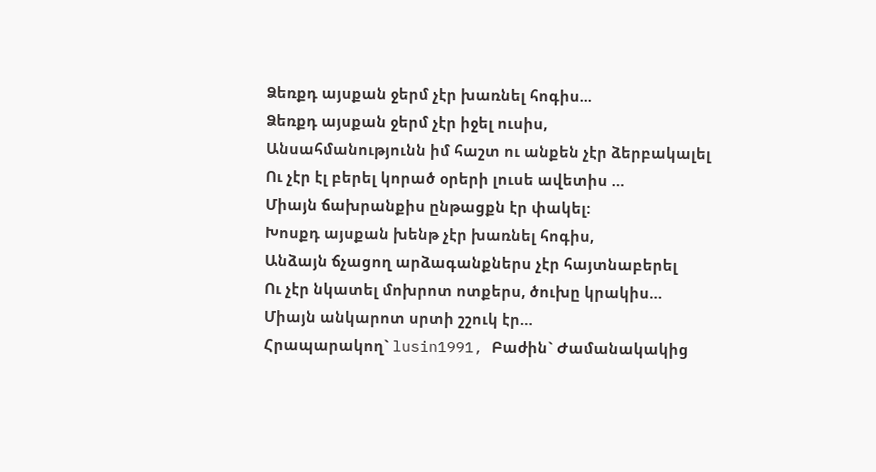Ձեռքդ այսքան ջերմ չէր խառնել հոգիս...
Ձեռքդ այսքան ջերմ չէր իջել ուսիս,
Անսահմանությունն իմ հաշտ ու անքեն չէր ձերբակալել
Ու չէր էլ բերել կորած օրերի լուսե ավետիս …
Միայն ճախրանքիս ընթացքն էր փակել:
Խոսքդ այսքան խենթ չէր խառնել հոգիս,
Անձայն ճչացող արձագանքներս չէր հայտնաբերել
Ու չէր նկատել մոխրոտ ոտքերս, ծուխը կրակիս…
Միայն անկարոտ սրտի շշուկ էր…
Հրապարակող` lusin1991, Բաժին` Ժամանակակից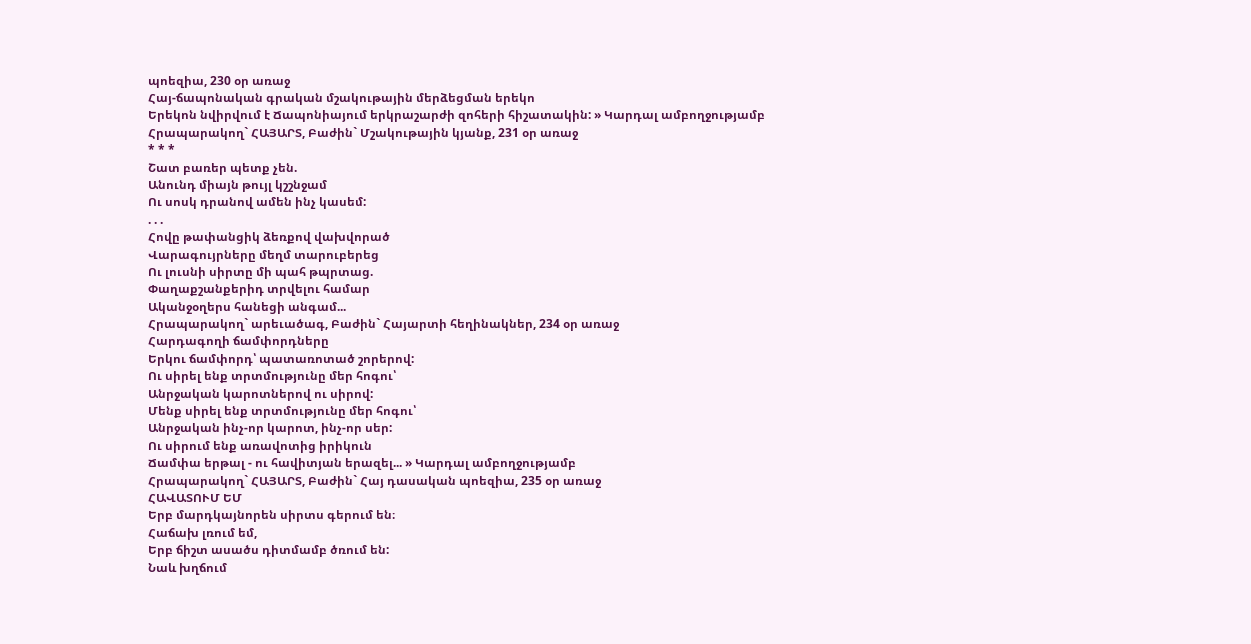պոեզիա, 230 օր առաջ
Հայ-ճապոնական գրական մշակութային մերձեցման երեկո
Երեկոն նվիրվում է Ճապոնիայում երկրաշարժի զոհերի հիշատակին: » Կարդալ ամբողջությամբ
Հրապարակող` ՀԱՅԱՐՏ, Բաժին` Մշակութային կյանք, 231 օր առաջ
* * *
Շատ բառեր պետք չեն.
Անունդ միայն թույլ կշշնջամ
Ու սոսկ դրանով ամեն ինչ կասեմ:
. . .
Հովը թափանցիկ ձեռքով վախվորած
Վարագույրները մեղմ տարուբերեց
Ու լուսնի սիրտը մի պահ թպրտաց.
Փաղաքշանքերիդ տրվելու համար
Ականջօղերս հանեցի անգամ...
Հրապարակող` արեւածագ, Բաժին` Հայարտի հեղինակներ, 234 օր առաջ
Հարդագողի ճամփորդները
Երկու ճամփորդ՝ պատառոտած շորերով:
Ու սիրել ենք տրտմությունը մեր հոգու՝
Անրջական կարոտներով ու սիրով:
Մենք սիրել ենք տրտմությունը մեր հոգու՝
Անրջական ինչ-որ կարոտ, ինչ-որ սեր:
Ու սիրում ենք առավոտից իրիկուն
Ճամփա երթալ - ու հավիտյան երազել... » Կարդալ ամբողջությամբ
Հրապարակող` ՀԱՅԱՐՏ, Բաժին` Հայ դասական պոեզիա, 235 օր առաջ
ՀԱՎԱՏՈՒՄ ԵՄ
Երբ մարդկայնորեն սիրտս գերում են։
Հաճախ լռում եմ,
Երբ ճիշտ ասածս դիտմամբ ծռում են:
Նաև խղճում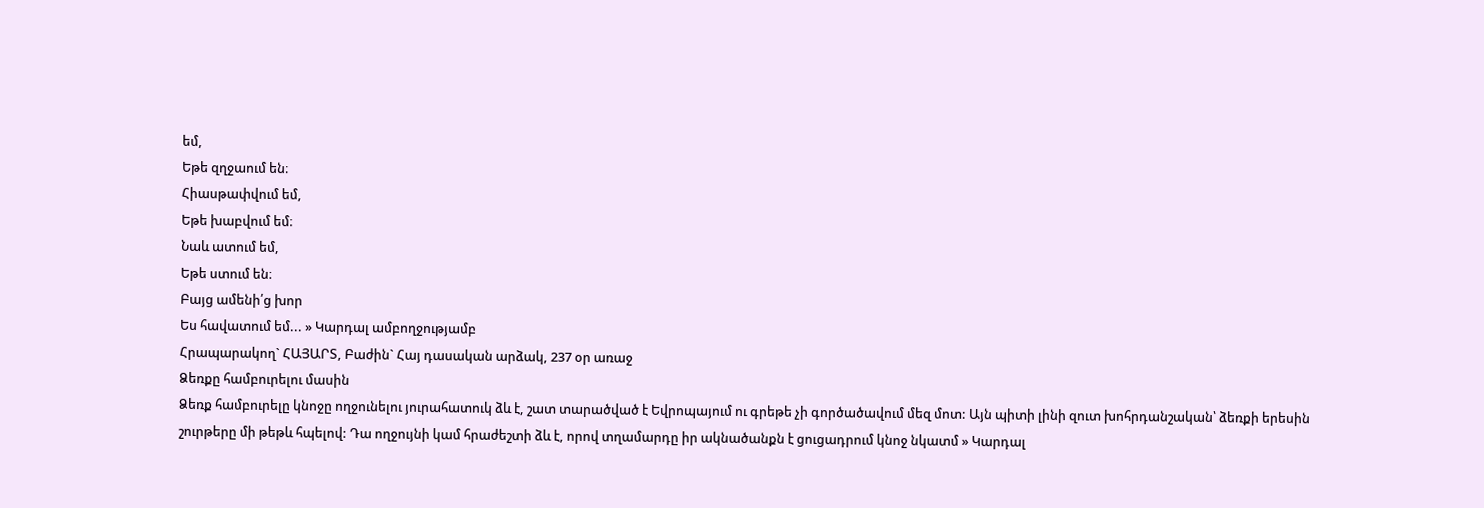եմ,
Եթե զղջաում են։
Հիասթափվում եմ,
Եթե խաբվում եմ։
Նաև ատում եմ,
Եթե ստում են։
Բայց ամենի՛ց խոր
Ես հավատում եմ... » Կարդալ ամբողջությամբ
Հրապարակող` ՀԱՅԱՐՏ, Բաժին` Հայ դասական արձակ, 237 օր առաջ
Ձեռքը համբուրելու մասին
Ձեռք համբուրելը կնոջը ողջունելու յուրահատուկ ձև է, շատ տարածված է Եվրոպայում ու գրեթե չի գործածավում մեզ մոտ: Այն պիտի լինի զուտ խոհրդանշական՝ ձեռքի երեսին շուրթերը մի թեթև հպելով: Դա ողջույնի կամ հրաժեշտի ձև է, որով տղամարդը իր ակնածանքն է ցուցադրում կնոջ նկատմ » Կարդալ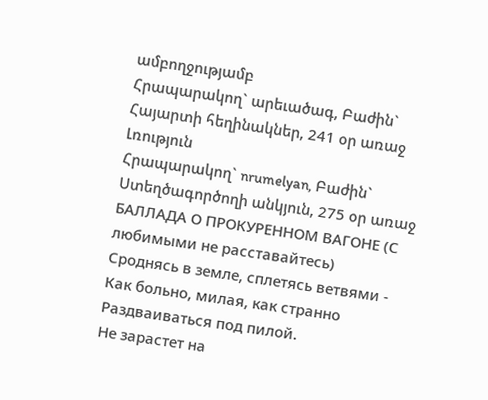ամբողջությամբ
Հրապարակող` արեւածագ, Բաժին` Հայարտի հեղինակներ, 241 օր առաջ
Լռություն
Հրապարակող` nrumelyan, Բաժին` Ստեղծագործողի անկյուն, 275 օր առաջ
БАЛЛАДА О ПРОКУРЕННОМ ВАГОНЕ (С любимыми не расставайтесь)
Сроднясь в земле, сплетясь ветвями -
Как больно, милая, как странно
Раздваиваться под пилой.
Не зарастет на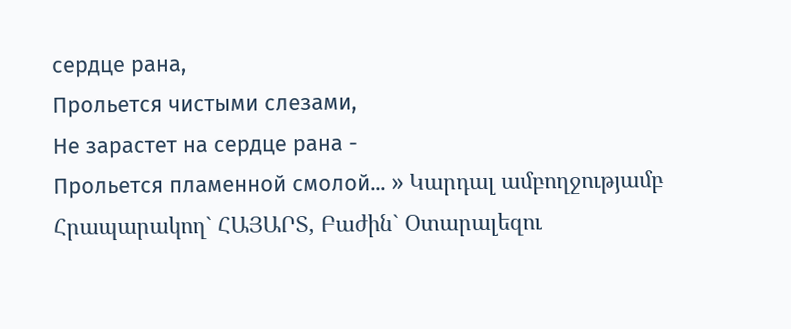сердце рана,
Прольется чистыми слезами,
Не зарастет на сердце рана -
Прольется пламенной смолой... » Կարդալ ամբողջությամբ
Հրապարակող` ՀԱՅԱՐՏ, Բաժին` Օտարալեզու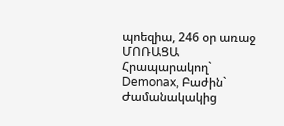պոեզիա, 246 օր առաջ
ՄՈՌԱՑԱ
Հրապարակող` Demonax, Բաժին` Ժամանակակից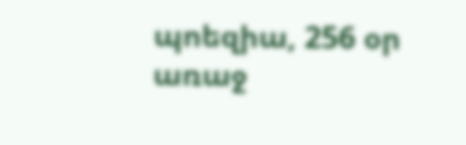պոեզիա, 256 օր առաջ